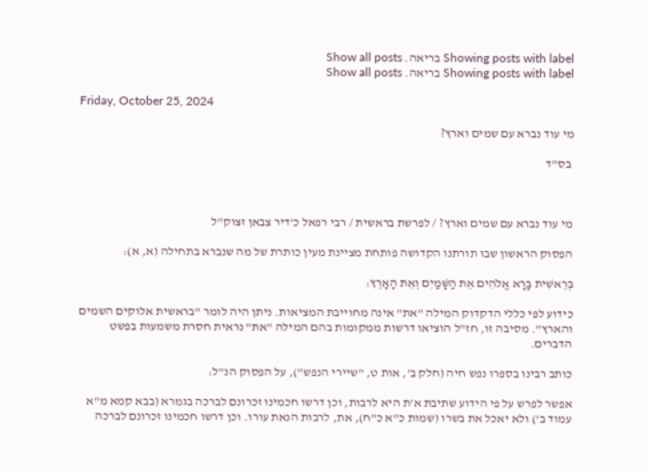Showing posts with label בריאה. Show all posts
Showing posts with label בריאה. Show all posts

Friday, October 25, 2024

מי עוד נברא עם שמים וארץ?

 בס"ד



מי עוד נברא עם שמים וארץ? / לפרשת בראשית / רבי רפאל כ'דיר צבאן זצוק"ל

הפסוק הראשון שבו תורתנו הקדושה פותחת מציינת מעין כותרת של מה שנברא בתחילה (א, א):

בְּרֵאשִׁית בָּרָא אֱלֹהִים אֵת הַשָּׁמַיִם וְאֵת הָאָרֶץ:

כידוע לפי כללי הדקדוק המילה "את" אינה מחוייבת המציאות. ניתן היה לומר "בראשית אלוקים השמים והארץ". מסיבה זו, חז"ל הוציאו דרשות ממקומות בהם המילה "את" נראית חסרת משמעות בפשט הדברים.

כותב רבינו בספרו נפש חיה (חלק ב', אות ט, "שיירי הנפש"), על הפסוק הנ"ל:

אפשר לפרש על פי הידוע שתיבת א'ת היא לרבות, וכן דרשו חכמינו זכרונם לברכה בגמרא (בבא קמא מ"א עמוד ב') ולא יאכל את בשרו (שמות כ"א כ"ח), את, לרבות הנאת עורו. וכן דרשו חכמינו זכרונם לברכה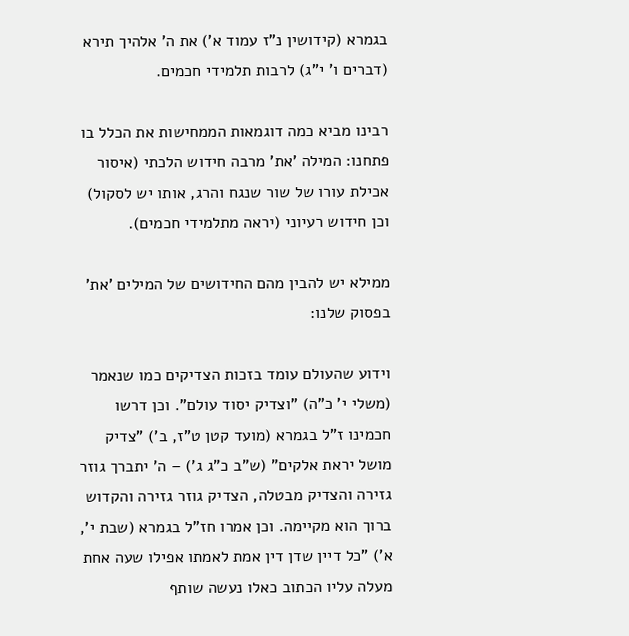בגמרא (קידושין נ"ז עמוד א') את ה' אלהיך תירא (דברים ו' י"ג) לרבות תלמידי חכמים.

רבינו מביא כמה דוגמאות הממחישות את הכלל בו פתחנו: המילה 'את' מרבה חידוש הלכתי (איסור אכילת עורו של שור שנגח והרג, אותו יש לסקול) וכן חידוש רעיוני (יראה מתלמידי חכמים).

ממילא יש להבין מהם החידושים של המילים 'את' בפסוק שלנו:

וידוע שהעולם עומד בזכות הצדיקים כמו שנאמר (משלי י' כ"ה) "וצדיק יסוד עולם". וכן דרשו חכמינו ז"ל בגמרא (מועד קטן ט"ז, ב') "צדיק מושל יראת אלקים" (ש"ב כ"ג ג') – ה' יתברך גוזר גזירה והצדיק מבטלה, הצדיק גוזר גזירה והקדוש ברוך הוא מקיימה. וכן אמרו חז"ל בגמרא (שבת י', א') "כל דיין שדן דין אמת לאמתו אפילו שעה אחת מעלה עליו הכתוב כאלו נעשה שותף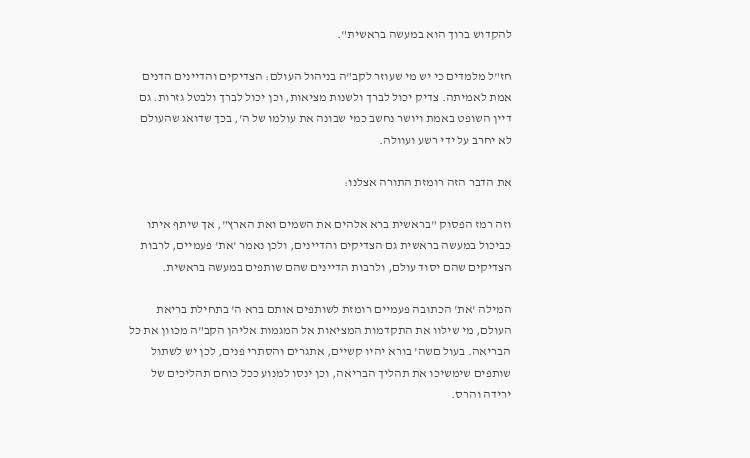להקדוש ברוך הוא במעשה בראשית".

חז"ל מלמדים כי יש מי שעוזר לקב"ה בניהול העולם: הצדיקים והדיינים הדנים אמת לאמיתה. צדיק יכול לברך ולשנות מציאות, וכן יכול לברך ולבטל גזרות. גם דיין השופט באמת ויושר נחשב כמי שבונה את עולמו של ה', בכך שדואג שהעולם לא יחרב על ידי רשע ועוולה.

את הדבר הזה רומזת התורה אצלנו:

וזה רמז הפסוק "בראשית ברא אלהים את השמים ואת הארץ", אך שיתף איתו כביכול במעשה בראשית גם הצדיקים והדיינים, ולכן נאמר 'את' פעמיים, לרבות הצדיקים שהם יסוד עולם, ולרבות הדיינים שהם שותפים במעשה בראשית.

המילה 'את' הכתובה פעמיים רומזת לשותפים אותם ברא ה' בתחילת בריאת העולם, מי שילוו את התקדמות המציאות אל המגמות אליהן הקב"ה מכוון את כל הבריאה. בעול םשה' בורא יהיו קשיים, אתגרים והסתרי פנים, לכן יש לשתול שותפים שימשיכו את תהליך הבריאה, וכן ינסו למנוע ככל כוחם תהליכים של ירידה והרס.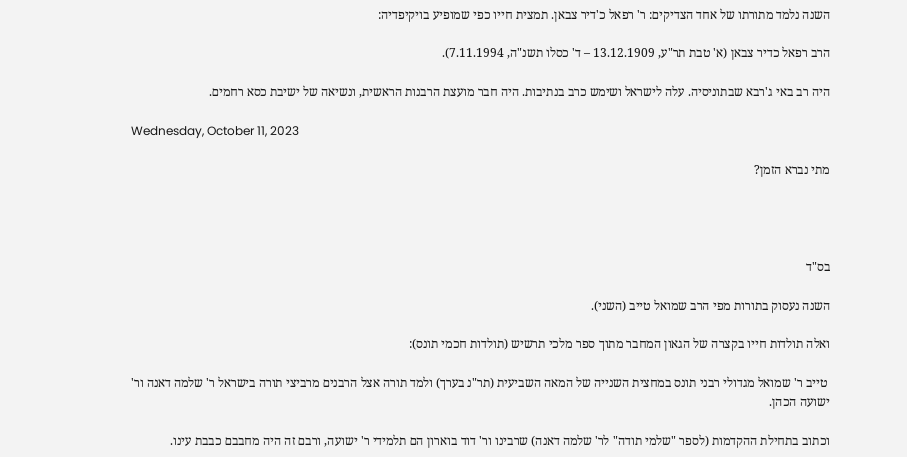השנה נלמד מתורתו של אחד הצדיקים: ר' רפאל כ'דיר צבאן. תמצית חייו כפי שמופיע בויקיפדיה:

הרב רפאל כדיר צבאן (א' טבת תר"ע, 13.12.1909 – ד' כסלו תשנ"ה, 7.11.1994).

היה רב באי ג'רבא שבתוניסיה. עלה לישראל ושימש כרב בנתיבות. היה חבר מועצת הרבנות הראשית, ונשיאה של ישיבת כסא רחמים.

Wednesday, October 11, 2023

מתי נברא הזמן?




בס"ד

השנה נעסוק בתורות מפי הרב שמואל טייב (השני).

ואלה תולדות חייו בקצרה של הגאון המחבר מתוך ספר מלכי תרשיש (תולדות חכמי תונס):

 טייב ר' שמואל מגדולי רבני תונס במחצית השנייה של המאה השביעית (תר"נ בערך) ולמד תורה אצל הרבנים מרביצי תורה בישראל ר' שלמה דאנה ור' ישועה הכהן.

וכתוב בתחילת ההקדמות (לספר "שלמי תודה" לר' שלמה דאנה) שרבינו ור' דוד בוארון הם תלמידי ר' ישועה, ורבם זה היה מחבבם כבבת עינו.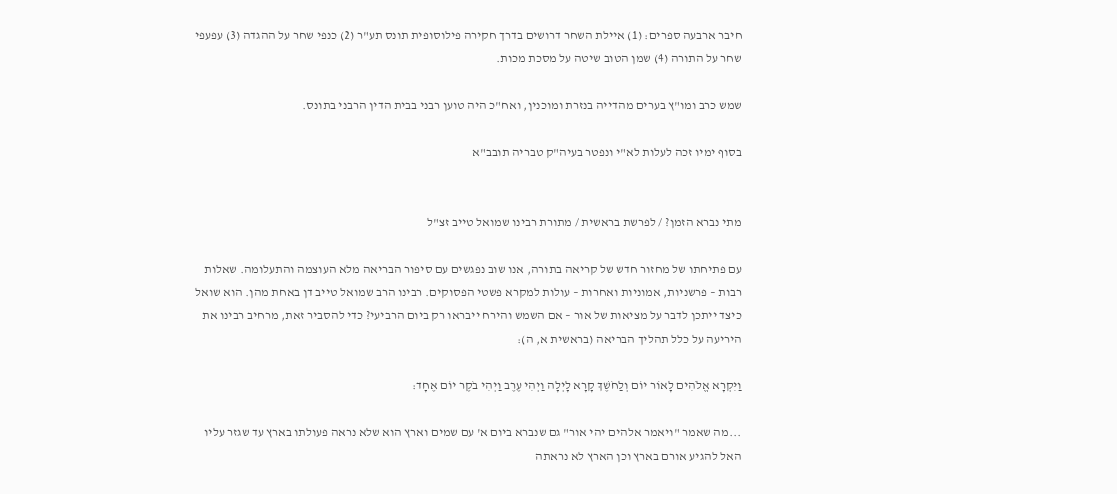חיבר ארבעה ספרים: (1) איילת השחר דרושים בדרך חקירה פילוסופית תונס תע"ר (2) כנפי שחר על ההגדה (3) עפעפי שחר על התורה (4) שמן הטוב שיטה על מסכת מכות.

שמש כרב ומו"ץ בערים מהדייה בנזרת ומוכנין, ואח"כ היה טוען רבני בבית הדין הרבני בתונס.

בסוף ימיו זכה לעלות לא"י ונפטר בעיה"ק טבריה תובב"א


מתי נברא הזמן? / לפרשת בראשית / מתורת רבינו שמואל טייב זצ"ל

עם פתיחתו של מחזור חדש של קריאה בתורה, אנו שוב נפגשים עם סיפור הבריאה מלא העוצמה והתעלומה. שאלות רבות – פרשניות, אמוניות ואחרות – עולות למקרא פשטי הפסוקים. רבינו הרב שמואל טייב דן באחת מהן. הוא שואל כיצד ייתכן לדבר על מציאות של אור – אם השמש והירח ייבראו רק ביום הרביעי? כדי להסביר זאת, מרחיב רבינו את היריעה על כלל תהליך הבריאה (בראשית א, ה):

וַיִּקְרָא אֱלֹהִים לָאוֹר יוֹם וְלַחֹשֶׁךְ קָרָא לָיְלָה וַיְהִי עֶרֶב וַיְהִי בֹקֶר יוֹם אֶחָד:

...מה שאמר "ויאמר אלהים יהי אור" גם שנברא ביום א' עם שמים וארץ הוא שלא נראה פעולתו בארץ עד שגזר עליו האל להגיע אורם בארץ וכן הארץ לא נראתה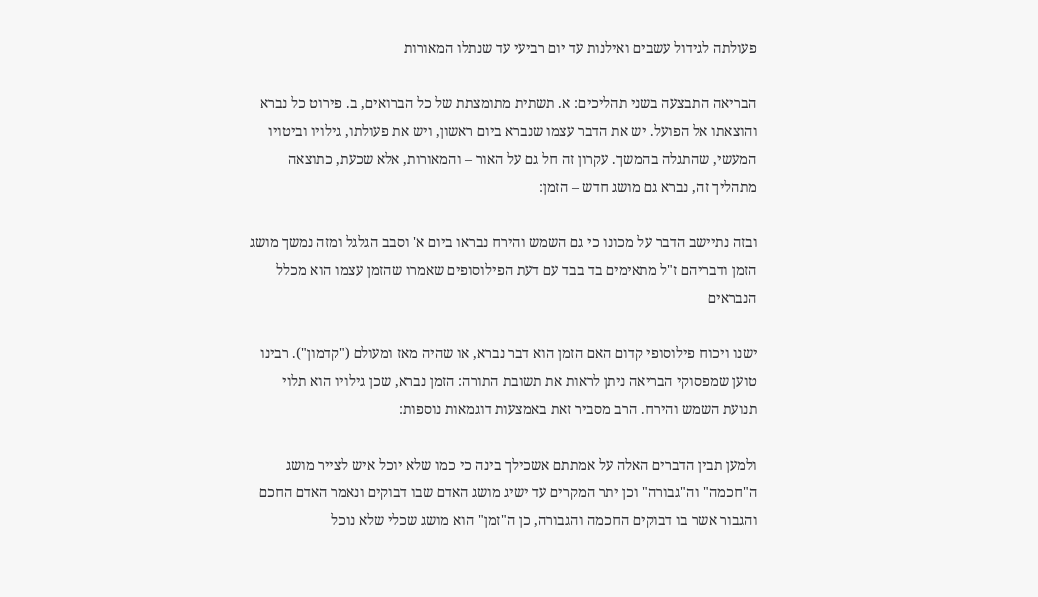פעולתה לגידול עשבים ואילנות עד יום רביעי עד שנתלו המאורות

הבריאה התבצעה בשני תהליכים: א. תשתית מתומצתת של כל הברואים, ב. פירוט כל נברא והוצאתו אל הפועל. יש את הדבר עצמו שנברא ביום ראשון, ויש את פעולתו, גילויו וביטויו המעשי, שהתגלה בהמשך. עקרון זה חל גם על האור – והמאורות, אלא שכעת, כתוצאה מתהליך זה, נברא גם מושג חדש – הזמן:

ובזה נתיישב הדבר על מכונו כי גם השמש והירח נבראו ביום א' וסבב הגלגל ומזה נמשך מושג הזמן ודבריהם ז"ל מתאימים בד בבד עם דעת הפילוסופים שאמרו שהזמן עצמו הוא מכלל הנבראים

ישנו ויכוח פילוסופי קדום האם הזמן הוא דבר נברא, או שהיה מאז ומעולם ("קדמון"). רבינו טוען שמפסוקי הבריאה ניתן לראות את תשובת התורה: הזמן נברא, שכן גילויו הוא תלוי תנועת השמש והירח. הרב מסביר זאת באמצעות דוגמאות נוספות:

ולמען תבין הדברים האלה על אמתתם אשכילך בינה כי כמו שלא יוכל איש לצייר מושג ה"חכמה" וה"גבורה" וכן יתר המקרים עד ישיג מושג האדם שבו דבוקים ונאמר האדם החכם והגבור אשר בו דבוקים החכמה והגבורה, כן ה"זמן" הוא מושג שכלי שלא נוכל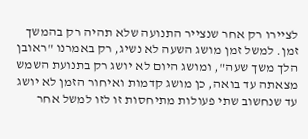לציירו רק אחר שנצייר התנועה שלא תהיה רק בהמשך זמן. למשל זמן מושג השעה לא נשיג, רק באמרנו "ראובן הלך משך שעה", ומושג היום לא יושג רק בתנועת השמש מצאתה עד בואה, כן מושג קדמות ואיחור הזמן לא יושג עד שנחשוב שתי פעולות מתיחסות זו לזו למשל אחר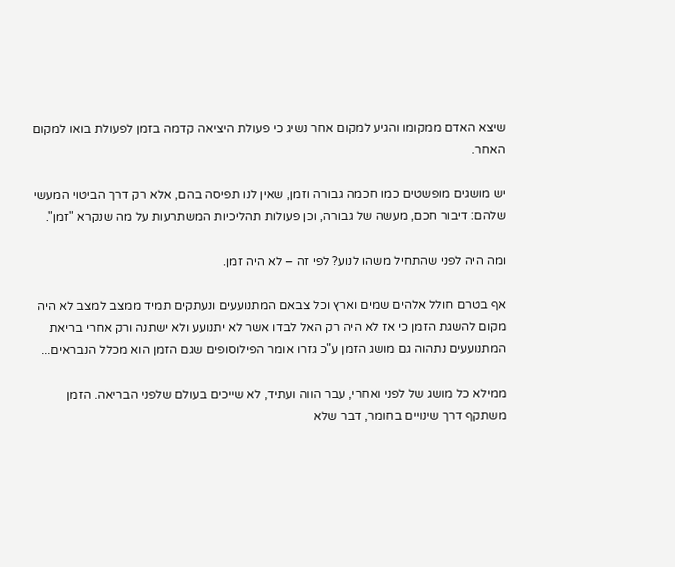שיצא האדם ממקומו והגיע למקום אחר נשיג כי פעולת היציאה קדמה בזמן לפעולת בואו למקום האחר.

יש מושגים מופשטים כמו חכמה גבורה וזמן, שאין לנו תפיסה בהם, אלא רק דרך הביטוי המעשי שלהם: דיבור חכם, מעשה של גבורה, וכן פעולות תהליכיות המשתרעות על מה שנקרא "זמן".

ומה היה לפני שהתחיל משהו לנוע? לפי זה – לא היה זמן.

אף בטרם חולל אלהים שמים וארץ וכל צבאם המתנועעים ונעתקים תמיד ממצב למצב לא היה מקום להשגת הזמן כי אז לא היה רק האל לבדו אשר לא יתנועע ולא ישתנה ורק אחרי בריאת המתנועעים נתהוה גם מושג הזמן ע"כ גזרו אומר הפילוסופים שגם הזמן הוא מכלל הנבראים...

ממילא כל מושג של לפני ואחרי, עבר הווה ועתיד, לא שייכים בעולם שלפני הבריאה. הזמן משתקף דרך שינויים בחומר, דבר שלא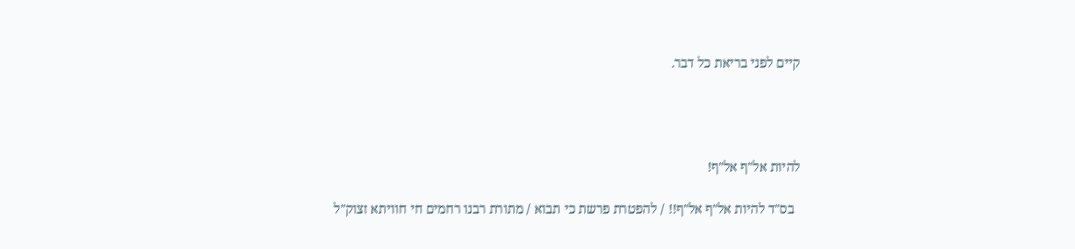קיים לפני בריאת כל דבר.




להיות אל"ף אל"ף!

  בס"ד להיות אל"ף אל"ף!! / להפטרת פרשת כי תבוא / מתורת רבנו רחמים חי חוויתא זצוק"ל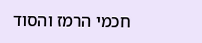חכמי הרמז והסוד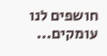חושפים לנו עומקים...